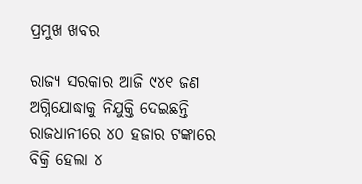ପ୍ରମୁଖ ଖବର

ରାଜ୍ୟ ସରକାର ଆଜି ୯୪୧ ଜଣ ଅଗ୍ନିଯୋଦ୍ଧାକୁ ନିଯୁକ୍ତି ଦେଇଛନ୍ତି
ରାଜଧାନୀରେ ୪୦ ହଜାର ଟଙ୍କାରେ ବିକ୍ରି ହେଲା ୪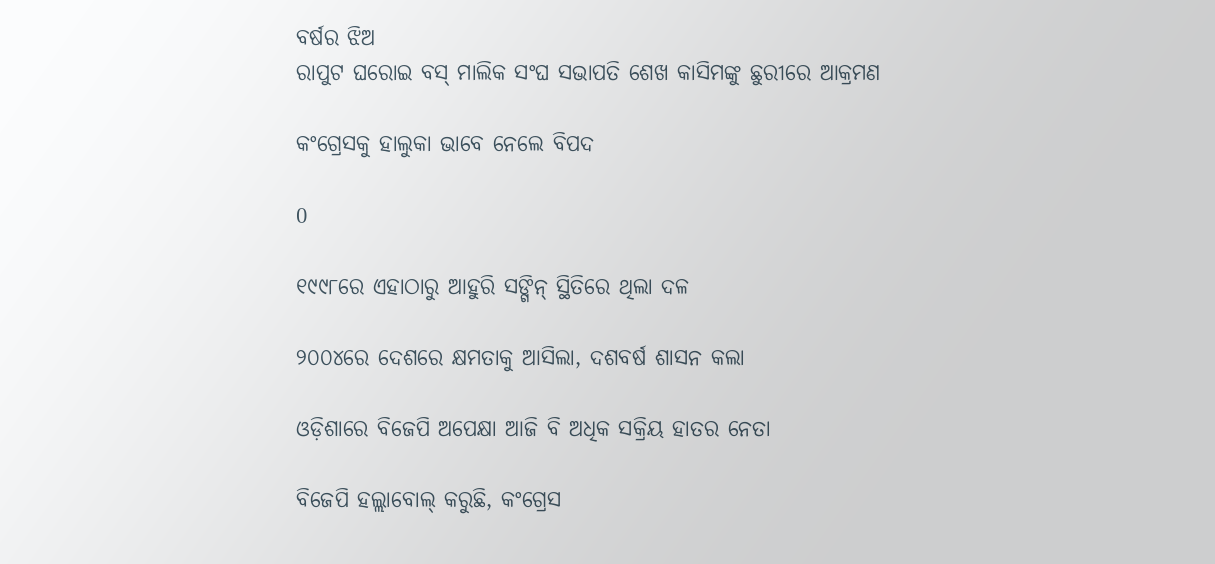ବର୍ଷର ଝିଅ
ରାପୁଟ ଘରୋଇ ବସ୍‌ ମାଲିକ ସଂଘ ସଭାପତି ଶେଖ କାସିମଙ୍କୁ ଛୁରୀରେ ଆକ୍ରମଣ

କଂଗ୍ରେସକୁ ହାଲୁକା ଭାବେ ନେଲେ ବିପଦ

0

୧୯୯୮ରେ ଏହାଠାରୁ ଆହୁରି ସଙ୍ଗିନ୍ ସ୍ଥିତିରେ ଥିଲା ଦଳ

୨୦୦୪ରେ ଦେଶରେ କ୍ଷମତାକୁ ଆସିଲା, ଦଶବର୍ଷ ଶାସନ କଲା

ଓଡ଼ିଶାରେ ବିଜେପି ଅପେକ୍ଷା ଆଜି ବି ଅଧିକ ସକ୍ରିୟ ହାତର ନେତା

ବିଜେପି ହଲ୍ଲାବୋଲ୍ କରୁଛି, କଂଗ୍ରେସ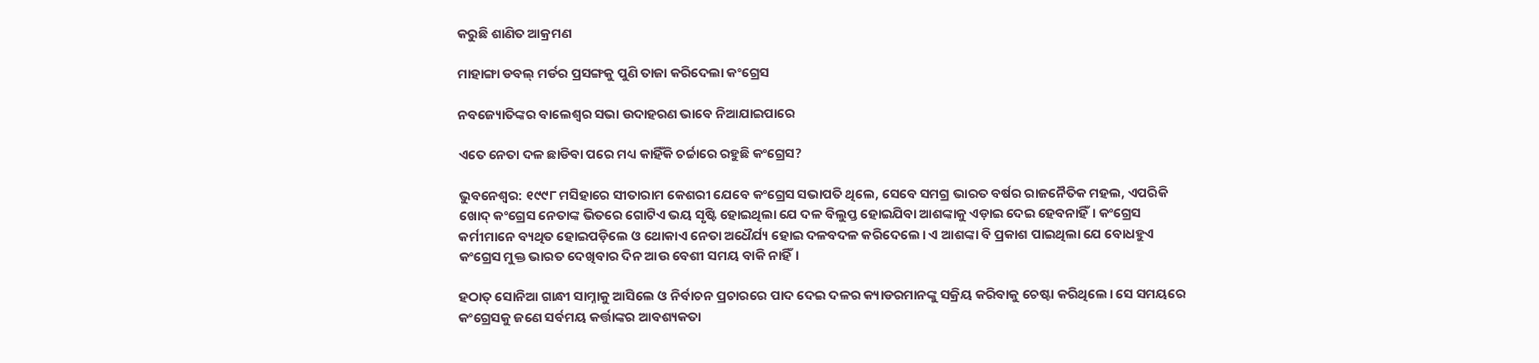କରୁଛି ଶାଣିତ ଆକ୍ରମଣ

ମାହାଙ୍ଗା ଡବଲ୍ ମର୍ଡର ପ୍ରସଙ୍ଗକୁ ପୁଣି ତାଜା କରିଦେଲା କଂଗ୍ରେସ

ନବଜ୍ୟୋତିଙ୍କର ବାଲେଶ୍ବର ସଭା ଉଦାହରଣ ଭାବେ ନିଆଯାଇପାରେ

ଏତେ ନେତା ଦଳ ଛାଡିବା ପରେ ମଧ୍ୟ କାହିଁକି ଚର୍ଚ୍ଚାରେ ରହୁଛି କଂଗ୍ରେସ?

ଭୁବନେଶ୍ବର: ୧୯୯୮ ମସିହାରେ ସୀତାରାମ କେଶରୀ ଯେବେ କଂଗ୍ରେସ ସଭାପତି ଥିଲେ, ସେବେ ସମଗ୍ର ଭାରତ ବର୍ଷର ରାଜନୈତିକ ମହଲ, ଏପରିକି ଖୋଦ୍ କଂଗ୍ରେସ ନେତାଙ୍କ ଭିତରେ ଗୋଟିଏ ଭୟ ସୃଷ୍ଟି ହୋଇଥିଲା ଯେ ଦଳ ବିଲୁପ୍ତ ହୋଇଯିବା ଆଶଙ୍କାକୁ ଏଡ଼ାଇ ଦେଇ ହେବନାହିଁ। କଂଗ୍ରେସ କର୍ମୀମାନେ ବ୍ୟଥିତ ହୋଇପଡ଼ିଲେ ଓ ଥୋକାଏ ନେତା ଅଧୈର୍ଯ୍ୟ ହୋଇ ଦଳବଦଳ କରିଦେଲେ। ଏ ଆଶଙ୍କା ବି ପ୍ରକାଶ ପାଇଥିଲା ଯେ ବୋଧହୁଏ କଂଗ୍ରେସ ମୁକ୍ତ ଭାରତ ଦେଖିବାର ଦିନ ଆଉ ବେଶୀ ସମୟ ବାକି ନାହିଁ।

ହଠାତ୍ ସୋନିଆ ଗାନ୍ଧୀ ସାମ୍ନାକୁ ଆସିଲେ ଓ ନିର୍ବାଚନ ପ୍ରଚାରରେ ପାଦ ଦେଇ ଦଳର କ୍ୟାଡରମାନଙ୍କୁ ସକ୍ରିୟ କରିବାକୁ ଚେଷ୍ଟା କରିଥିଲେ। ସେ ସମୟରେ କଂଗ୍ରେସକୁ ଜଣେ ସର୍ବମୟ କର୍ତ୍ତାଙ୍କର ଆବଶ୍ୟକତା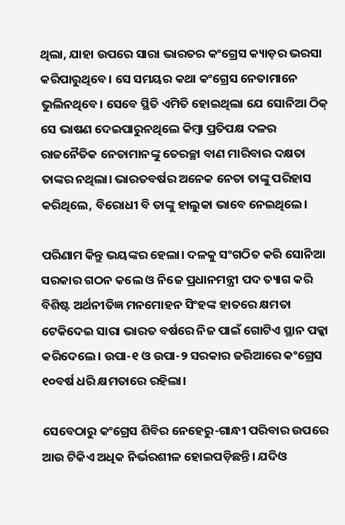ଥିଲା, ଯାହା ଉପରେ ସାରା ଭାରତର କଂଗ୍ରେସ କ୍ୟାଡ଼ର ଭରସା କରିପାରୁଥିବେ। ସେ ସମୟର କଥା କଂଗ୍ରେସ ନେତାମାନେ ଭୁଲିନଥିବେ। ସେବେ ସ୍ଥିତି ଏମିତି ହୋଇଥିଲା ଯେ ସୋନିଆ ଠିକ୍ ସେ ଭାଷଣ ଦେଇପାରୁନଥିଲେ କିମ୍ବା ପ୍ରତିପକ୍ଷ ଦଳର ରାଜନୈତିକ ନେତାମାନଙ୍କୁ ତେରଚ୍ଛା ବାଣ ମାରିବାର ଦକ୍ଷତା ତାଙ୍କର ନଥିଲା। ଭାରତବର୍ଷର ଅନେକ ନେତା ତାଙ୍କୁ ପରିହାସ କରିଥିଲେ, ବିରୋଧୀ ବି ତାଙ୍କୁ ହାଲୁକା ଭାବେ ନେଇଥିଲେ।

ପରିଣାମ କିନ୍ତୁ ଭୟଙ୍କର ହେଲା। ଦଳକୁ ସଂଗଠିତ କରି ସୋନିଆ ସରକାର ଗଠନ କଲେ ଓ ନିଜେ ପ୍ରଧାନମନ୍ତ୍ରୀ ପଦ ତ୍ୟାଗ କରି ବିଶିଷ୍ଟ ଅର୍ଥନୀତିଜ୍ଞ ମନମୋହନ ସିଂହଙ୍କ ହାତରେ କ୍ଷମତା ଟେକିଦେଇ ସାରା ଭାରତ ବର୍ଷରେ ନିଜ ପାଇଁ ଗୋଟିଏ ସ୍ଥାନ ପକ୍କା କରିଦେଲେ। ଉପା-୧ ଓ ଉପା-୨ ସରକାର ଜରିଆରେ କଂଗ୍ରେସ ୧୦ବର୍ଷ ଧରି କ୍ଷମତାରେ ରହିଲା।

ସେବେଠାରୁ କଂଗ୍ରେସ ଶିବିର ନେହେରୁ-ଗାନ୍ଧୀ ପରିବାର ଉପରେ ଆଉ ଟିକିଏ ଅଧିକ ନିର୍ଭରଶୀଳ ହୋଇପଡ଼ିଛନ୍ତି। ଯଦିଓ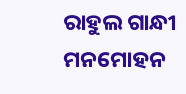ରାହୁଲ ଗାନ୍ଧୀ ମନମୋହନ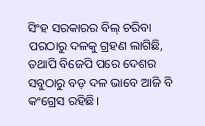ସିଂହ ସରକାରର ବିଲ୍ ଚରିବା ପରଠାରୁ ଦଳକୁ ଗ୍ରହଣ ଲାଗିଛି, ତଥାପି ବିଜେପି ପରେ ଦେଶର ସବୁଠାରୁ ବଡ଼ ଦଳ ଭାବେ ଆଜି ବି କଂଗ୍ରେସ ରହିଛି।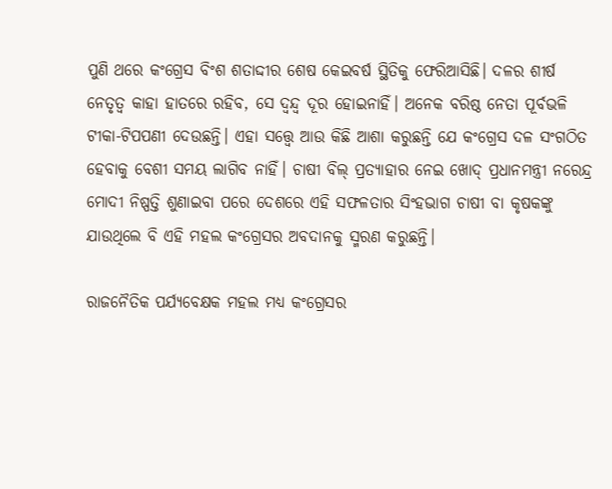ପୁଣି ଥରେ କଂଗ୍ରେସ ବିଂଶ ଶତାଦ୍ଦୀର ଶେଷ କେଇବର୍ଷ ସ୍ଥିତିକୁ ଫେରିଆସିଛି। ଦଳର ଶୀର୍ଷ ନେତୃତ୍ବ କାହା ହାତରେ ରହିବ, ସେ ଦ୍ବନ୍ଦ୍ବ ଦୂର ହୋଇନାହିଁ। ଅନେକ ବରିଷ୍ଠ ନେତା ପୂର୍ବଭଳି ଟୀକା-ଟିପପଣୀ ଦେଉଛନ୍ତି। ଏହା ସତ୍ତ୍ବେ ଆଉ କିଛି ଆଶା କରୁଛନ୍ତି ଯେ କଂଗ୍ରେସ ଦଳ ସଂଗଠିତ ହେବାକୁ ବେଶୀ ସମୟ ଲାଗିବ ନାହିଁ। ଚାଷୀ ବିଲ୍ ପ୍ରତ୍ୟାହାର ନେଇ ଖୋଦ୍ ପ୍ରଧାନମନ୍ତ୍ରୀ ନରେନ୍ଦ୍ର ମୋଦୀ ନିଷ୍ପତ୍ତି ଶୁଣାଇବା ପରେ ଦେଶରେ ଏହି ସଫଳତାର ସିଂହଭାଗ ଚାଷୀ ବା କୃଷକଙ୍କୁ ଯାଉଥିଲେ ବି ଏହି ମହଲ କଂଗ୍ରେସର ଅବଦାନକୁ ସ୍ମରଣ କରୁଛନ୍ତି।

ରାଜନୈତିକ ପର୍ଯ୍ୟବେକ୍ଷକ ମହଲ ମଧ୍ୟ କଂଗ୍ରେସର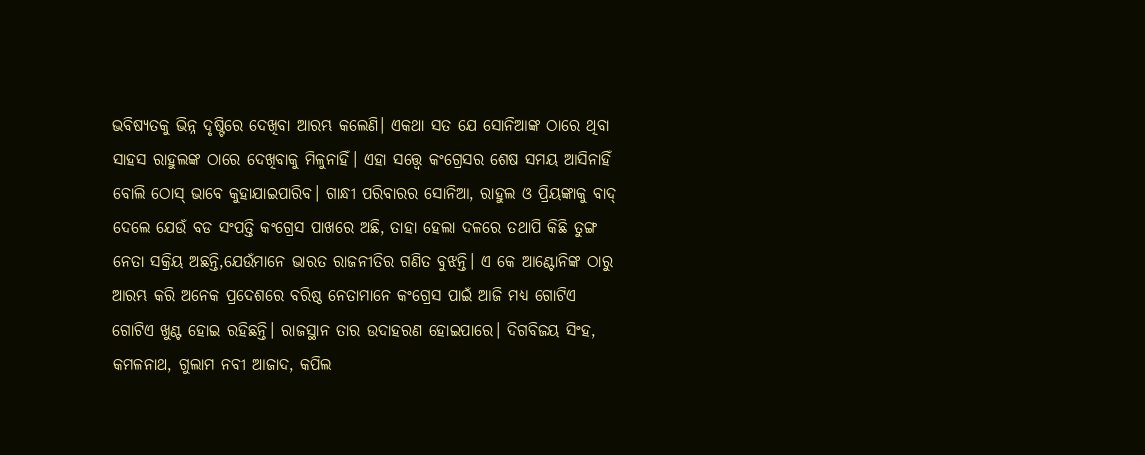ଭବିଷ୍ୟତକୁ ଭିନ୍ନ ଦୃଷ୍ଟିରେ ଦେଖିବା ଆରମ୍ଭ କଲେଣି। ଏକଥା ସତ ଯେ ସୋନିଆଙ୍କ ଠାରେ ଥିବା ସାହସ ରାହୁଲଙ୍କ ଠାରେ ଦେଖିବାକୁ ମିଳୁନାହିଁ। ଏହା ସତ୍ତ୍ବେ କଂଗ୍ରେସର ଶେଷ ସମୟ ଆସିନାହିଁ ବୋଲି ଠୋସ୍ ଭାବେ କୁହାଯାଇପାରିବ। ଗାନ୍ଧୀ ପରିବାରର ସୋନିଆ, ରାହୁଲ ଓ ପ୍ରିୟଙ୍କାକୁ ବାଦ୍ ଦେଲେ ଯେଉଁ ବଡ ସଂପତ୍ତି କଂଗ୍ରେସ ପାଖରେ ଅଛି, ତାହା ହେଲା ଦଳରେ ତଥାପି କିଛି ତୁଙ୍ଗ ନେତା ସକ୍ରିୟ ଅଛନ୍ତି,ଯେଉଁମାନେ ଭାରତ ରାଜନୀତିର ଗଣିତ ବୁଝନ୍ତି। ଏ କେ ଆଣ୍ଟୋନିଙ୍କ ଠାରୁ ଆରମ୍ଭ କରି ଅନେକ ପ୍ରଦେଶରେ ବରିଷ୍ଠ ନେତାମାନେ କଂଗ୍ରେସ ପାଇଁ ଆଜି ମଧ୍ୟ ଗୋଟିଏ ଗୋଟିଏ ଖୁଣ୍ଟ ହୋଇ ରହିଛନ୍ତି। ରାଜସ୍ଥାନ ତାର ଉଦାହରଣ ହୋଇପାରେ। ଦିଗବିଜୟ ସିଂହ, କମଳନାଥ, ଗୁଲାମ ନବୀ ଆଜାଦ, କପିଲ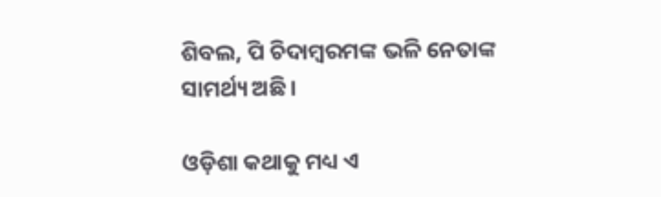ଶିବଲ, ପି ଚିଦାମ୍ବରମଙ୍କ ଭଳି ନେତାଙ୍କ ସାମର୍ଥ୍ୟ ଅଛି।

ଓଡ଼ିଶା କଥାକୁ ମଧ୍ୟ ଏ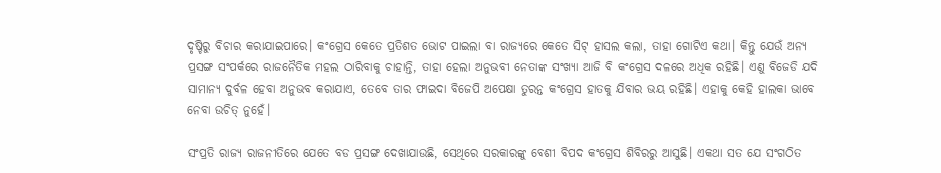ଦୃଷ୍ଚିରୁ ବିଚାର କରାଯାଇପାରେ। କଂଗ୍ରେସ କେତେ ପ୍ରତିଶତ ଭୋଟ ପାଇଲା ବା ରାଜ୍ୟରେ କେତେ ସିଟ୍ ହାସଲ କଲା, ତାହା ଗୋଟିଏ କଥା। କିନ୍ତୁ ଯେଉଁ ଅନ୍ୟ ପ୍ରସଙ୍ଗ ସଂପର୍କରେ ରାଜନୈତିକ ମହଲ ଠାରିବାକୁ ଚାହାନ୍ତି, ତାହା ହେଲା ଅନୁଭବୀ ନେତାଙ୍କ ସଂଖ୍ୟା ଆଜି ବି କଂଗ୍ରେସ ଦଳରେ ଅଧିକ ରହିଛି। ଏଣୁ ବିଜେଡି ଯଦି ସାମାନ୍ୟ ଦୁର୍ବଳ ହେବା ଅନୁଭବ କରାଯାଏ, ତେବେ ତାର ଫାଇଦା ବିଜେପି ଅପେକ୍ଷା ତୁରନ୍ତ କଂଗ୍ରେସ ହାତକୁ ଯିବାର ଭୟ ରହିଛି। ଏହାକୁ କେହି ହାଲକା ଭାବେ ନେବା ଉଚିତ୍ ନୁହେଁ।

ସଂପ୍ରତି ରାଜ୍ୟ ରାଜନୀତିରେ ଯେତେ ବଡ ପ୍ରସଙ୍ଗ ଦେଖାଯାଉଛି, ସେଥିରେ ସରକାରଙ୍କୁ ବେଶୀ ବିପଦ କଂଗ୍ରେସ ଶିବିରରୁ ଆସୁଛି। ଏକଥା ସତ ଯେ ସଂଗଠିତ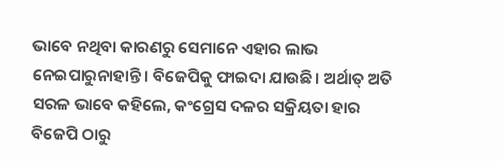ଭାବେ ନଥିବା କାରଣରୁ ସେମାନେ ଏହାର ଲାଭ ନେଇପାରୁନାହାନ୍ତି। ବିଜେପିକୁ ଫାଇଦା ଯାଉଛି। ଅର୍ଥାତ୍ ଅତି ସରଳ ଭାବେ କହିଲେ, କଂଗ୍ରେସ ଦଳର ସକ୍ରିୟତା ହାର ବିଜେପି ଠାରୁ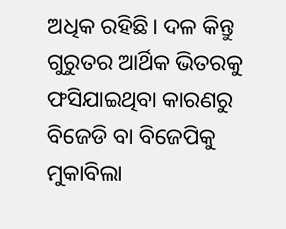ଅଧିକ ରହିଛି। ଦଳ କିନ୍ତୁ ଗୁରୁତର ଆର୍ଥିକ ଭିତରକୁ ଫସିଯାଇଥିବା କାରଣରୁ ବିଜେଡି ବା ବିଜେପିକୁ ମୁକାବିଲା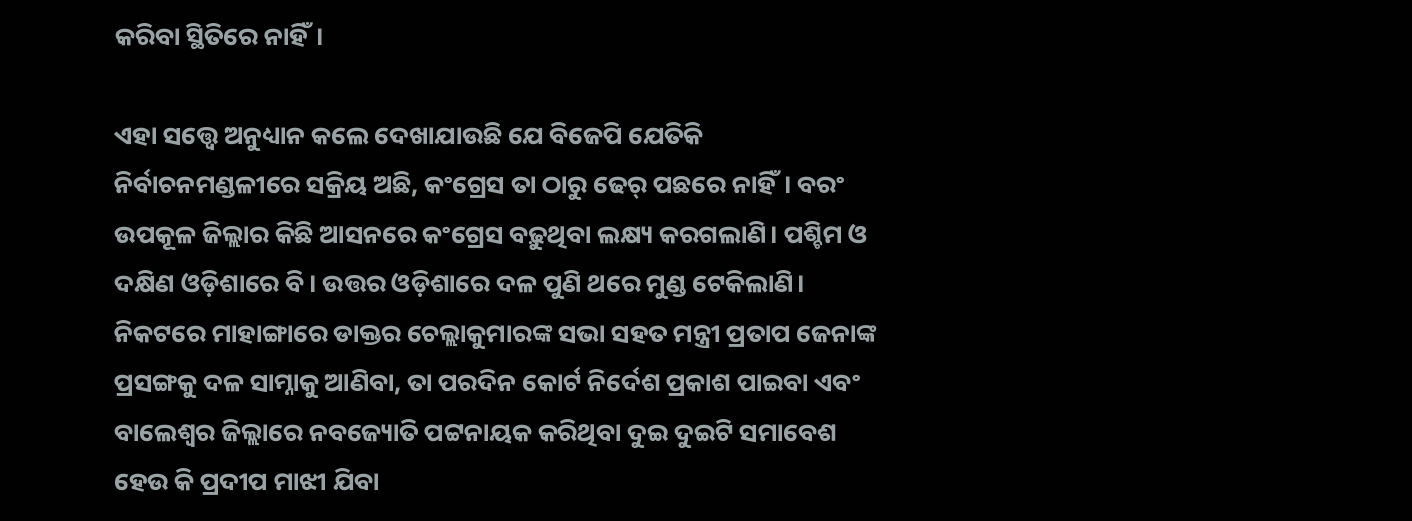କରିବା ସ୍ଥିତିରେ ନାହିଁ।

ଏହା ସତ୍ତ୍ବେ ଅନୁଧ୍ୟାନ କଲେ ଦେଖାଯାଉଛି ଯେ ବିଜେପି ଯେତିକି ନିର୍ବାଚନମଣ୍ଡଳୀରେ ସକ୍ରିୟ ଅଛି, କଂଗ୍ରେସ ତା ଠାରୁ ଢେର୍ ପଛରେ ନାହିଁ। ବରଂ ଉପକୂଳ ଜିଲ୍ଲାର କିଛି ଆସନରେ କଂଗ୍ରେସ ବଢ଼ୁଥିବା ଲକ୍ଷ୍ୟ କରଗଲାଣି। ପଶ୍ଚିମ ଓ ଦକ୍ଷିଣ ଓଡ଼ିଶାରେ ବି। ଉତ୍ତର ଓଡ଼ିଶାରେ ଦଳ ପୁଣି ଥରେ ମୁଣ୍ଡ ଟେକିଲାଣି। ନିକଟରେ ମାହାଙ୍ଗାରେ ଡାକ୍ତର ଚେଲ୍ଲାକୁମାରଙ୍କ ସଭା ସହତ ମନ୍ତ୍ରୀ ପ୍ରତାପ ଜେନାଙ୍କ ପ୍ରସଙ୍ଗକୁ ଦଳ ସାମ୍ନାକୁ ଆଣିବା, ତା ପରଦିନ କୋର୍ଟ ନିର୍ଦେଶ ପ୍ରକାଶ ପାଇବା ଏବଂ ବାଲେଶ୍ବର ଜିଲ୍ଲାରେ ନବଜ୍ୟୋତି ପଟ୍ଟନାୟକ କରିଥିବା ଦୁଇ ଦୁଇଟି ସମାବେଶ ହେଉ କି ପ୍ରଦୀପ ମାଝୀ ଯିବା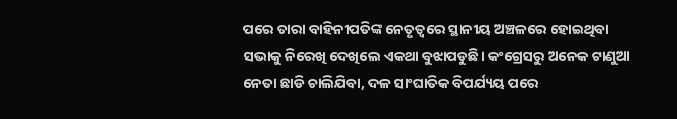ପରେ ତାରା ବାହିନୀପତିଙ୍କ ନେତୃତ୍ବରେ ସ୍ଥାନୀୟ ଅଞ୍ଚଳରେ ହୋଇଥିବା ସଭାକୁ ନିରେଖି ଦେଖିଲେ ଏକଥା ବୁଝାପଡୁଛି। କଂଗ୍ରେସରୁ ଅନେକ ଟାଣୁଆ ନେତା ଛାଡି ଚାଲିଯିବା, ଦଳ ସାଂଘାତିକ ବିପର୍ଯ୍ୟୟ ପରେ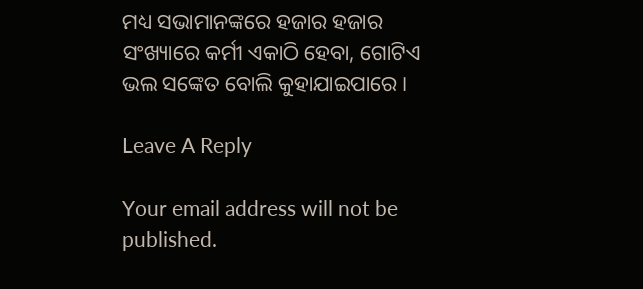ମଧ୍ୟ ସଭାମାନଙ୍କରେ ହଜାର ହଜାର ସଂଖ୍ୟାରେ କର୍ମୀ ଏକାଠି ହେବା, ଗୋଟିଏ ଭଲ ସଙ୍କେତ ବୋଲି କୁହାଯାଇପାରେ।

Leave A Reply

Your email address will not be published.